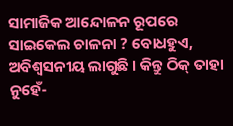ସାମାଜିକ ଆନ୍ଦୋଳନ ରୂପରେ ସାଇକେଲ ଚାଳନା ? ବୋଧହୁଏ, ଅବିଶ୍ୱସନୀୟ ଲାଗୁଛି । କିନ୍ତୁ ଠିକ୍ ତାହା ନୁହେଁ-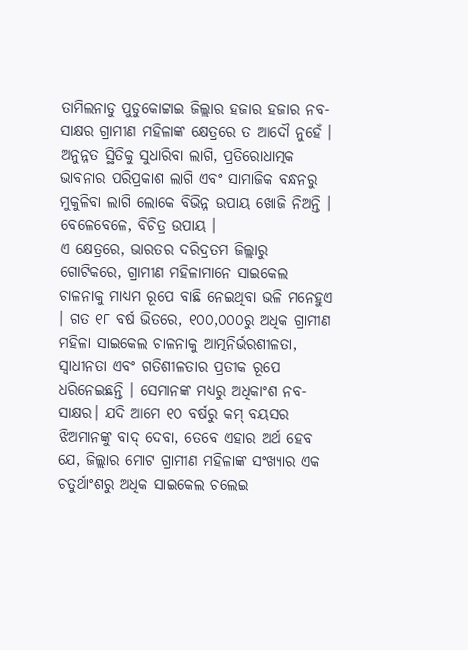ତାମିଲନାଡୁ ପୁଡୁକୋଟ୍ଟାଇ ଜିଲ୍ଲାର ହଜାର ହଜାର ନବ-ସାକ୍ଷର ଗ୍ରାମୀଣ ମହିଳାଙ୍କ କ୍ଷେତ୍ରରେ ତ ଆଦୌ ନୁହେଁ । ଅନୁନ୍ନତ ସ୍ଥିତିକୁ ସୁଧାରିବା ଲାଗି, ପ୍ରତିରୋଧାତ୍ମକ ଭାବନାର ପରିପ୍ରକାଶ ଲାଗି ଏବଂ ସାମାଜିକ ବନ୍ଧନରୁ ମୁକୁଳିବା ଲାଗି ଲୋକେ ବିଭିନ୍ନ ଉପାୟ ଖୋଜି ନିଅନ୍ତି । ବେଳେବେଳେ, ବିଚିତ୍ର ଉପାୟ ।
ଏ କ୍ଷେତ୍ରରେ, ଭାରତର ଦରିଦ୍ରତମ ଜିଲ୍ଲାରୁ ଗୋଟିକରେ, ଗ୍ରାମୀଣ ମହିଳାମାନେ ସାଇକେଲ ଚାଳନାକୁ ମାଧ୍ୟମ ରୂପେ ବାଛି ନେଇଥିବା ଭଳି ମନେହୁଏ । ଗତ ୧୮ ବର୍ଷ ଭିତରେ, ୧୦୦,୦୦୦ରୁ ଅଧିକ ଗ୍ରାମୀଣ ମହିଳା ସାଇକେଲ ଚାଳନାକୁ ଆତ୍ମନିର୍ଭରଶୀଳତା, ସ୍ୱାଧୀନତା ଏବଂ ଗତିଶୀଳତାର ପ୍ରତୀକ ରୂପେ ଧରିନେଇଛନ୍ତି । ସେମାନଙ୍କ ମଧ୍ୟରୁ ଅଧିକାଂଶ ନବ-ସାକ୍ଷର। ଯଦି ଆମେ ୧୦ ବର୍ଷରୁ କମ୍ ବୟସର ଝିଅମାନଙ୍କୁ ବାଦ୍ ଦେବା, ତେବେ ଏହାର ଅର୍ଥ ହେବ ଯେ, ଜିଲ୍ଲାର ମୋଟ ଗ୍ରାମୀଣ ମହିଳାଙ୍କ ସଂଖ୍ୟାର ଏକ ଚତୁର୍ଥାଂଶରୁ ଅଧିକ ସାଇକେଲ ଚଲେଇ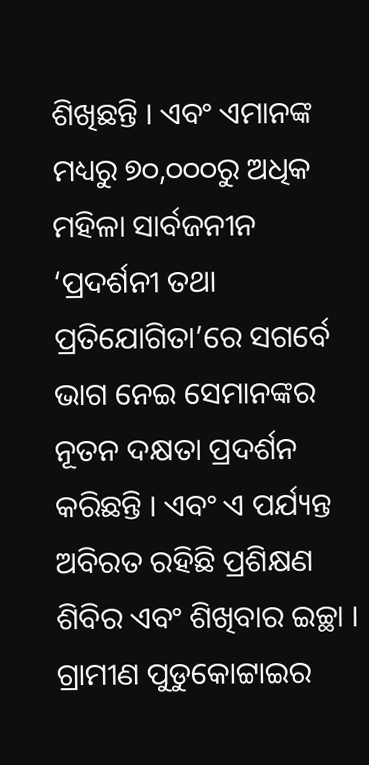ଶିଖିଛନ୍ତି । ଏବଂ ଏମାନଙ୍କ ମଧ୍ୟରୁ ୭୦,୦୦୦ରୁ ଅଧିକ ମହିଳା ସାର୍ବଜନୀନ ‘ପ୍ରଦର୍ଶନୀ ତଥା ପ୍ରତିଯୋଗିତା’ରେ ସଗର୍ବେ ଭାଗ ନେଇ ସେମାନଙ୍କର ନୂତନ ଦକ୍ଷତା ପ୍ରଦର୍ଶନ କରିଛନ୍ତି । ଏବଂ ଏ ପର୍ଯ୍ୟନ୍ତ ଅବିରତ ରହିଛି ପ୍ରଶିକ୍ଷଣ ଶିବିର ଏବଂ ଶିଖିବାର ଇଚ୍ଛା ।
ଗ୍ରାମୀଣ ପୁଡୁକୋଟ୍ଟାଇର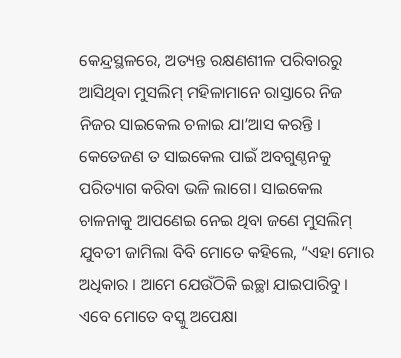କେନ୍ଦ୍ରସ୍ଥଳରେ, ଅତ୍ୟନ୍ତ ରକ୍ଷଣଶୀଳ ପରିବାରରୁ ଆସିଥିବା ମୁସଲିମ୍ ମହିଳାମାନେ ରାସ୍ତାରେ ନିଜ ନିଜର ସାଇକେଲ ଚଳାଇ ଯା’ଆସ କରନ୍ତି । କେତେଜଣ ତ ସାଇକେଲ ପାଇଁ ଅବଗୁଣ୍ଠନକୁ ପରିତ୍ୟାଗ କରିବା ଭଳି ଲାଗେ। ସାଇକେଲ ଚାଳନାକୁ ଆପଣେଇ ନେଇ ଥିବା ଜଣେ ମୁସଲିମ୍ ଯୁବତୀ ଜାମିଲା ବିବି ମୋତେ କହିଲେ, “ଏହା ମୋର ଅଧିକାର । ଆମେ ଯେଉଁଠିକି ଇଚ୍ଛା ଯାଇପାରିବୁ । ଏବେ ମୋତେ ବସ୍କୁ ଅପେକ୍ଷା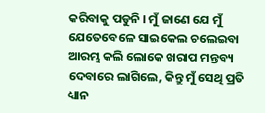କରିବାକୁ ପଡୁନି । ମୁଁ ଜାଣେ ଯେ ମୁଁ ଯେତେବେଳେ ସାଇକେଲ ଚଲେଇବା ଆରମ୍ଭ କଲି ଲୋକେ ଖରାପ ମନ୍ତବ୍ୟ ଦେବାରେ ଲାଗିଲେ, କିନ୍ତୁ ମୁଁ ସେଥି ପ୍ରତି ଧ୍ୟାନ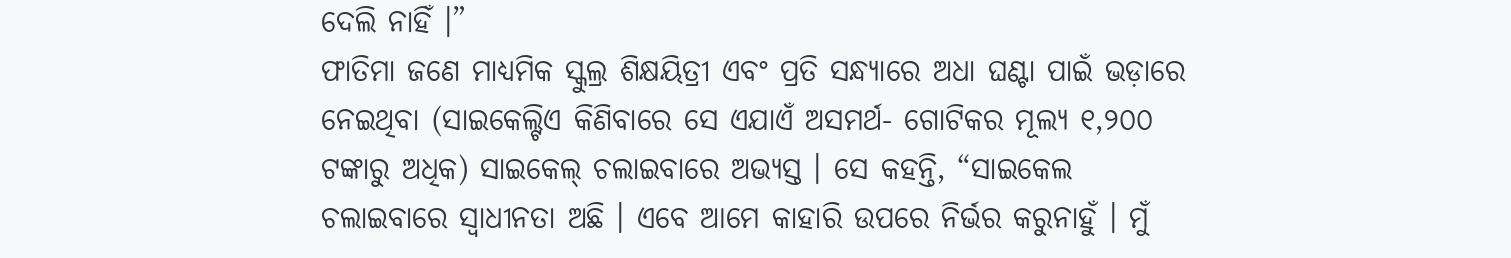ଦେଲି ନାହିଁ ।”
ଫାତିମା ଜଣେ ମାଧ୍ୟମିକ ସ୍କୁଲ୍ର ଶିକ୍ଷୟିତ୍ରୀ ଏବଂ ପ୍ରତି ସନ୍ଧ୍ୟାରେ ଅଧା ଘଣ୍ଟା ପାଇଁ ଭଡ଼ାରେ ନେଇଥିବା (ସାଇକେଲ୍ଟିଏ କିଣିବାରେ ସେ ଏଯାଏଁ ଅସମର୍ଥ- ଗୋଟିକର ମୂଲ୍ୟ ୧,୨୦୦ ଟଙ୍କାରୁ ଅଧିକ) ସାଇକେଲ୍ ଚଲାଇବାରେ ଅଭ୍ୟସ୍ତ । ସେ କହନ୍ତି, “ସାଇକେଲ ଚଲାଇବାରେ ସ୍ୱାଧୀନତା ଅଛି । ଏବେ ଆମେ କାହାରି ଉପରେ ନିର୍ଭର କରୁନାହୁଁ । ମୁଁ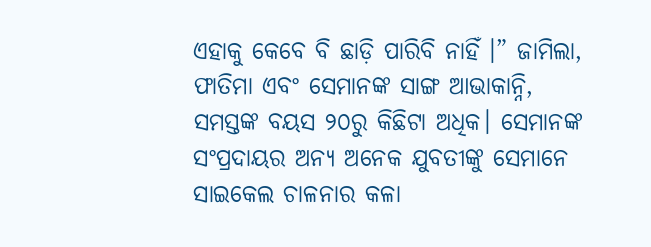ଏହାକୁ କେବେ ବି ଛାଡ଼ି ପାରିବି ନାହିଁ ।” ଜାମିଲା, ଫାତିମା ଏବଂ ସେମାନଙ୍କ ସାଙ୍ଗ ଆଭାକାନ୍ନି, ସମସ୍ତଙ୍କ ବୟସ ୨୦ରୁ କିଛିଟା ଅଧିକ। ସେମାନଙ୍କ ସଂପ୍ରଦାୟର ଅନ୍ୟ ଅନେକ ଯୁବତୀଙ୍କୁ ସେମାନେ ସାଇକେଲ ଚାଳନାର କଳା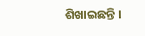ଶିଖାଇଛନ୍ତି ।